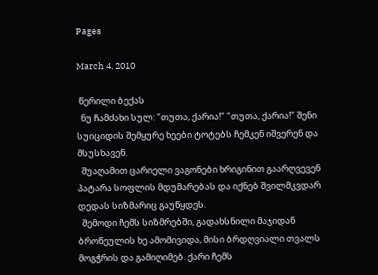Pages

March 4, 2010

 წერილი ბექას
  ნუ ჩამძახი სულ: "თუთა, ქარია!" "თუთა, ქარია!" შენი სუიციდის შემყურე ხეები ტოტებს ჩემკენ იშვერენ და  მსუსხავენ.
  შუაღამით ცარიელი ვაგონები ხრიგინით გაარღვევენ პატარა სოფლის მდუმარებას და იქნებ შვილმკვდარ დედას სიზმარიც გაუწყდეს.
  შემოდი ჩემს სიზმრებში, გადახსნილი მაჯიდან ბროწეულის ხე ამომივიდა, მისი ბრდღვიალი თვალს მოგჭრის და გამიღიმებ. ქარი ჩემს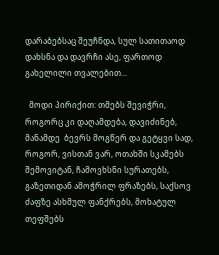დარაბებსაც შეუჩნდა, სულ სათითაოდ დახსნა და დავრჩი ასე, ფართოდ გახელილი თვალებით...

  მოდი პირიქით: თმებს შევიჭრი, როგორც კი დაღამდება, დავიძინებ, მანამდე  ბევრს მოგწერ და გეტყვი სად, როგორ, ვისთან ვარ, ოთახში სკამებს შემოვიტან, ჩამოვხსნი სურათებს, გაზეთიდან ამოჭრილ ფრაზებს, საქსოვ ძაფზე ასხმულ ფანქრებს, მოხატულ თეფშებს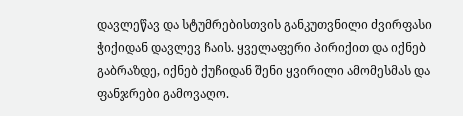დავლეწავ და სტუმრებისთვის განკუთვნილი ძვირფასი ჭიქიდან დავლევ ჩაის. ყველაფერი პირიქით და იქნებ გაბრაზდე, იქნებ ქუჩიდან შენი ყვირილი ამომესმას და ფანჯრები გამოვაღო.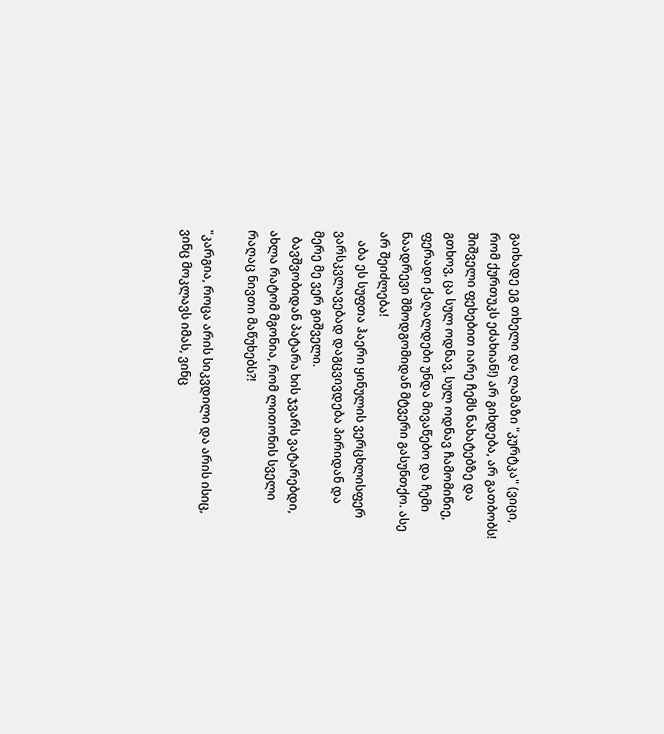გაიხადე ეგ თხელი და ლამაზი "კურტკა" (ვიცი, რომ ქურთუკს ეძახიან!) არ გიხდება, არ გათბობს! შიშველი ფეხებით იარე ჩემს ნახატებზე და გთხოვ, ცა სულ ოდნავ, სულ ოდნავ ჩამომიწიე, ფერადი ქაღალდები უნდა მივაწებო და ჩემი ნაადრევი შმოდგომიდან მტვერი გასუნთქო. ასე არ შეიძლება!
   აბა ეს სუფთა ჰაერი ყინულის ვერცხლისფერ ვარსკვლავებად დაგცვივდება პირიდან და მერე მე ვერ გიშველი.
  ბავშვობიდან პატარა ხის ჯვარს ვატარებდი, ახლა რატომ მგონია, რომ ლითონის სველი რაღაც ნივთი მაწუხებს?!

"კარგია, როცა არის სიკვდილი და არის ისიც, ვინც მოკლავს იმას, ვინც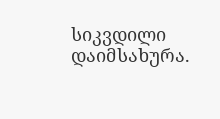სიკვდილი დაიმსახურა.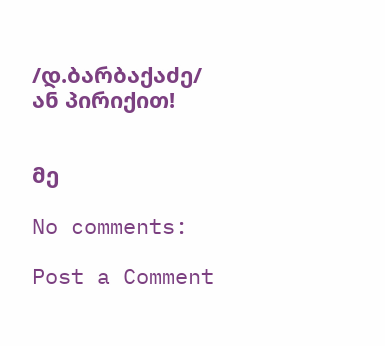/დ.ბარბაქაძე/
ან პირიქით!


მე

No comments:

Post a Comment